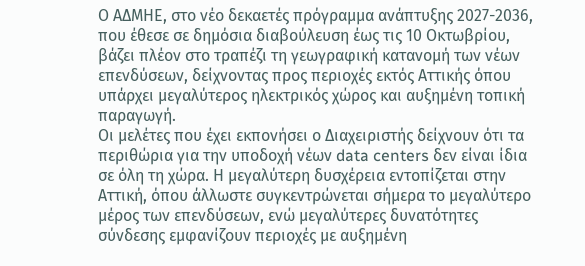Ο ΑΔΜΗΕ, στο νέο δεκαετές πρόγραμμα ανάπτυξης 2027-2036, που έθεσε σε δημόσια διαβούλευση έως τις 10 Οκτωβρίου, βάζει πλέον στο τραπέζι τη γεωγραφική κατανομή των νέων επενδύσεων, δείχνοντας προς περιοχές εκτός Αττικής όπου υπάρχει μεγαλύτερος ηλεκτρικός χώρος και αυξημένη τοπική παραγωγή.
Οι μελέτες που έχει εκπονήσει ο Διαχειριστής δείχνουν ότι τα περιθώρια για την υποδοχή νέων data centers δεν είναι ίδια σε όλη τη χώρα. Η μεγαλύτερη δυσχέρεια εντοπίζεται στην Αττική, όπου άλλωστε συγκεντρώνεται σήμερα το μεγαλύτερο μέρος των επενδύσεων, ενώ μεγαλύτερες δυνατότητες σύνδεσης εμφανίζουν περιοχές με αυξημένη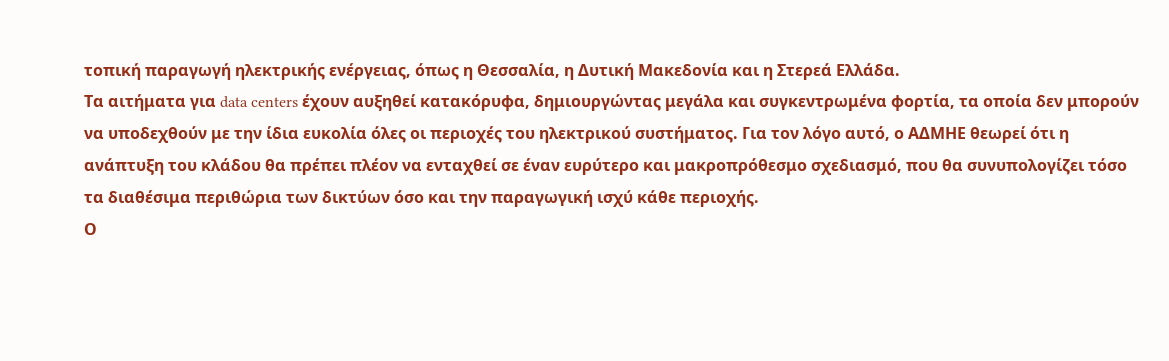τοπική παραγωγή ηλεκτρικής ενέργειας, όπως η Θεσσαλία, η Δυτική Μακεδονία και η Στερεά Ελλάδα.
Τα αιτήματα για data centers έχουν αυξηθεί κατακόρυφα, δημιουργώντας μεγάλα και συγκεντρωμένα φορτία, τα οποία δεν μπορούν να υποδεχθούν με την ίδια ευκολία όλες οι περιοχές του ηλεκτρικού συστήματος. Για τον λόγο αυτό, ο ΑΔΜΗΕ θεωρεί ότι η ανάπτυξη του κλάδου θα πρέπει πλέον να ενταχθεί σε έναν ευρύτερο και μακροπρόθεσμο σχεδιασμό, που θα συνυπολογίζει τόσο τα διαθέσιμα περιθώρια των δικτύων όσο και την παραγωγική ισχύ κάθε περιοχής.
Ο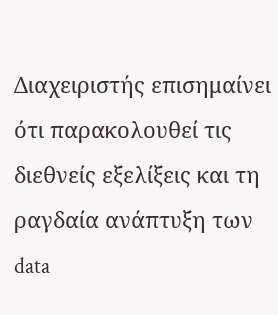Διαχειριστής επισημαίνει ότι παρακολουθεί τις διεθνείς εξελίξεις και τη ραγδαία ανάπτυξη των data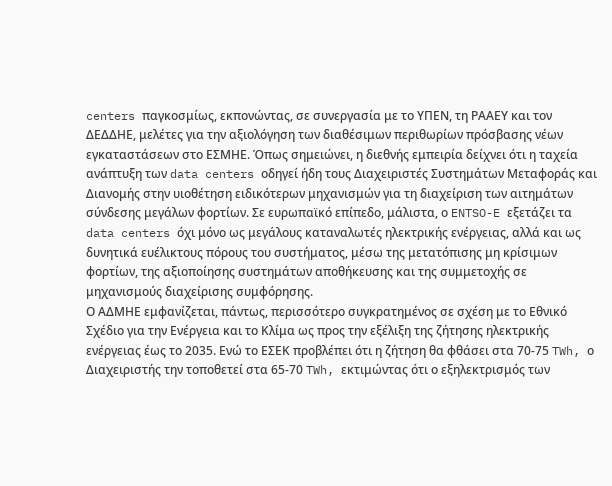centers παγκοσμίως, εκπονώντας, σε συνεργασία με το ΥΠΕΝ, τη ΡΑΑΕΥ και τον ΔΕΔΔΗΕ, μελέτες για την αξιολόγηση των διαθέσιμων περιθωρίων πρόσβασης νέων εγκαταστάσεων στο ΕΣΜΗΕ. Όπως σημειώνει, η διεθνής εμπειρία δείχνει ότι η ταχεία ανάπτυξη των data centers οδηγεί ήδη τους Διαχειριστές Συστημάτων Μεταφοράς και Διανομής στην υιοθέτηση ειδικότερων μηχανισμών για τη διαχείριση των αιτημάτων σύνδεσης μεγάλων φορτίων. Σε ευρωπαϊκό επίπεδο, μάλιστα, ο ENTSO-E εξετάζει τα data centers όχι μόνο ως μεγάλους καταναλωτές ηλεκτρικής ενέργειας, αλλά και ως δυνητικά ευέλικτους πόρους του συστήματος, μέσω της μετατόπισης μη κρίσιμων φορτίων, της αξιοποίησης συστημάτων αποθήκευσης και της συμμετοχής σε μηχανισμούς διαχείρισης συμφόρησης.
Ο ΑΔΜΗΕ εμφανίζεται, πάντως, περισσότερο συγκρατημένος σε σχέση με το Εθνικό Σχέδιο για την Ενέργεια και το Κλίμα ως προς την εξέλιξη της ζήτησης ηλεκτρικής ενέργειας έως το 2035. Ενώ το ΕΣΕΚ προβλέπει ότι η ζήτηση θα φθάσει στα 70-75 TWh, ο Διαχειριστής την τοποθετεί στα 65-70 TWh, εκτιμώντας ότι ο εξηλεκτρισμός των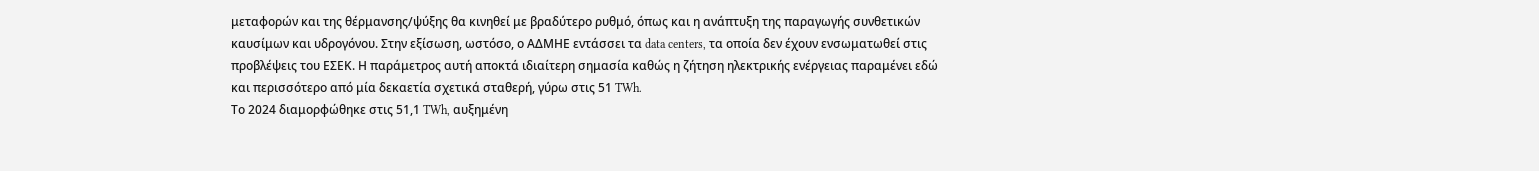μεταφορών και της θέρμανσης/ψύξης θα κινηθεί με βραδύτερο ρυθμό, όπως και η ανάπτυξη της παραγωγής συνθετικών καυσίμων και υδρογόνου. Στην εξίσωση, ωστόσο, ο ΑΔΜΗΕ εντάσσει τα data centers, τα οποία δεν έχουν ενσωματωθεί στις προβλέψεις του ΕΣΕΚ. Η παράμετρος αυτή αποκτά ιδιαίτερη σημασία καθώς η ζήτηση ηλεκτρικής ενέργειας παραμένει εδώ και περισσότερο από μία δεκαετία σχετικά σταθερή, γύρω στις 51 TWh.
Το 2024 διαμορφώθηκε στις 51,1 TWh, αυξημένη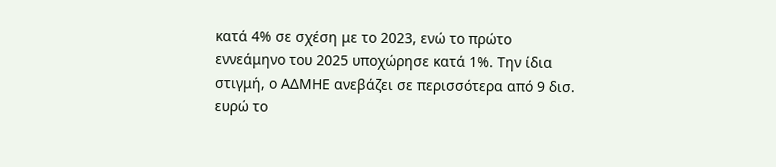κατά 4% σε σχέση με το 2023, ενώ το πρώτο εννεάμηνο του 2025 υποχώρησε κατά 1%. Την ίδια στιγμή, ο ΑΔΜΗΕ ανεβάζει σε περισσότερα από 9 δισ. ευρώ το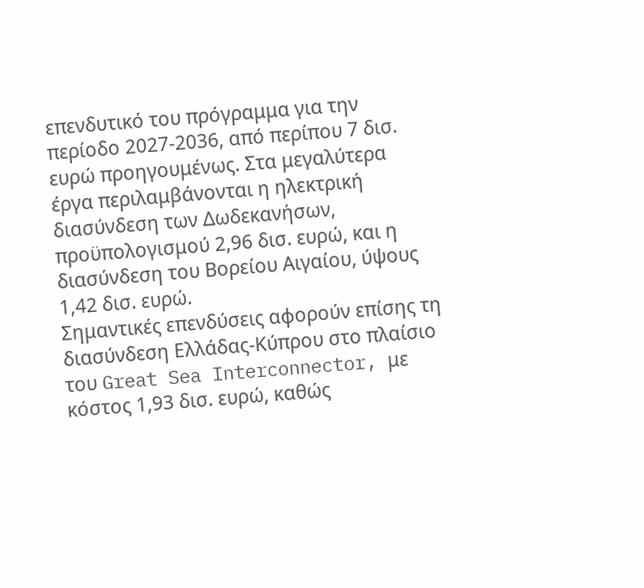επενδυτικό του πρόγραμμα για την περίοδο 2027-2036, από περίπου 7 δισ. ευρώ προηγουμένως. Στα μεγαλύτερα έργα περιλαμβάνονται η ηλεκτρική διασύνδεση των Δωδεκανήσων, προϋπολογισμού 2,96 δισ. ευρώ, και η διασύνδεση του Βορείου Αιγαίου, ύψους 1,42 δισ. ευρώ.
Σημαντικές επενδύσεις αφορούν επίσης τη διασύνδεση Ελλάδας-Κύπρου στο πλαίσιο του Great Sea Interconnector, με κόστος 1,93 δισ. ευρώ, καθώς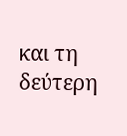και τη δεύτερη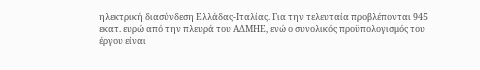ηλεκτρική διασύνδεση Ελλάδας-Ιταλίας. Για την τελευταία προβλέπονται 945 εκατ. ευρώ από την πλευρά του ΑΔΜΗΕ, ενώ ο συνολικός προϋπολογισμός του έργου είναι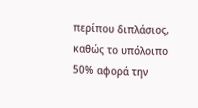περίπου διπλάσιος, καθώς το υπόλοιπο 50% αφορά την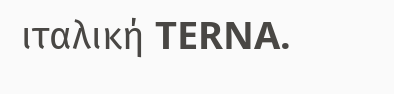ιταλική TERNA.